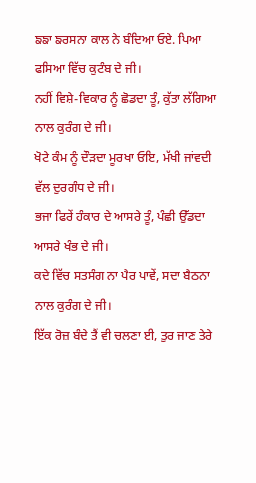ਙਙਾ ਙਰਸਨਾ ਕਾਲ ਨੇ ਬੰਦਿਆ ਓਏ. ਪਿਆ ਫਸਿਆ ਵਿੱਚ ਕੁਟੰਬ ਦੇ ਜੀ।
ਨਹੀਂ ਵਿਸ਼ੇ-ਵਿਕਾਰ ਨੂੰ ਛੋਡਦਾ ਤੂੰ, ਕੁੱਤਾ ਲੱਗਿਆ ਨਾਲ ਕੁਰੰਗ ਦੇ ਜੀ।
ਖੋਟੇ ਕੰਮ ਨੂੰ ਦੌੜਦਾ ਮੂਰਖਾ ਓਇ, ਮੱਖੀ ਜਾਂਵਦੀ ਵੱਲ ਦੁਰਗੰਧ ਦੇ ਜੀ।
ਭਜਾ ਫਿਰੇਂ ਹੰਕਾਰ ਦੇ ਆਸਰੇ ਤੂੰ, ਪੰਛੀ ਉੱਡਦਾ ਆਸਰੇ ਖੰਭ ਦੇ ਜੀ।
ਕਦੇ ਵਿੱਚ ਸਤਸੰਗ ਨਾ ਪੈਰ ਪਾਵੇਂ, ਸਦਾ ਬੈਠਨਾ ਨਾਲ ਕੁਰੰਗ ਦੇ ਜੀ।
ਇੱਕ ਰੋਜ਼ ਬੰਦੇ ਤੈਂ ਵੀ ਚਲਣਾ ਈ, ਤੁਰ ਜਾਣ ਤੇਰੇ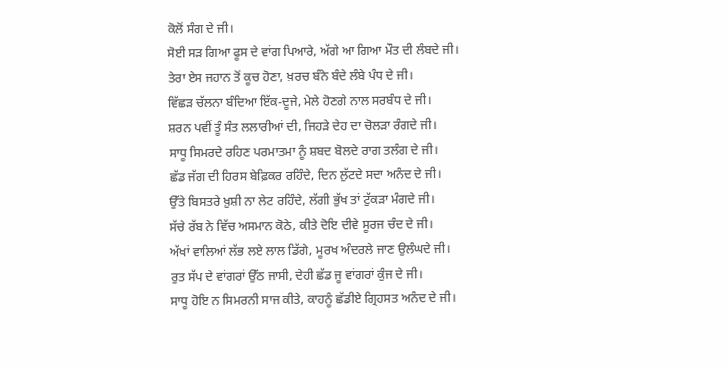ਕੋਲੋਂ ਸੰਗ ਦੇ ਜੀ।
ਸੋਈ ਸੜ ਗਿਆ ਫੂਸ ਦੇ ਵਾਂਗ ਪਿਆਰੇ, ਅੱਗੇ ਆ ਗਿਆ ਮੌਤ ਦੀ ਲੰਬਦੇ ਜੀ।
ਤੇਰਾ ਏਸ ਜਹਾਨ ਤੋਂ ਕੂਚ ਹੋਣਾ, ਖ਼ਰਚ ਬੰਨੇ ਬੰਦੇ ਲੰਬੇ ਪੰਧ ਦੇ ਜੀ।
ਵਿੱਛੜ ਚੱਲਨਾ ਬੰਦਿਆ ਇੱਕ-ਦੂਜੇ, ਮੇਲੇ ਹੋਣਗੇ ਨਾਲ ਸਰਬੰਧ ਦੇ ਜੀ।
ਸ਼ਰਨ ਪਵੀਂ ਤੂੰ ਸੰਤ ਲਲਾਰੀਆਂ ਦੀ, ਜਿਹੜੇ ਦੇਹ ਦਾ ਚੋਲੜਾ ਰੰਗਦੇ ਜੀ।
ਸਾਧੂ ਸਿਮਰਦੇ ਰਹਿਣ ਪਰਮਾਤਮਾ ਨੂੰ ਸ਼ਬਦ ਬੋਲਦੇ ਰਾਗ ਤਲੰਗ ਦੇ ਜੀ।
ਛੱਡ ਜੱਗ ਦੀ ਹਿਰਸ ਬੇਫ਼ਿਕਰ ਰਹਿੰਦੇ, ਦਿਨ ਲੁੱਟਦੇ ਸਦਾ ਅਨੰਦ ਦੇ ਜੀ।
ਉੱਤੇ ਬਿਸਤਰੇ ਖ਼ੁਸ਼ੀ ਨਾ ਲੇਟ ਰਹਿੰਦੇ, ਲੱਗੀ ਭੁੱਖ ਤਾਂ ਟੁੱਕੜਾ ਮੰਗਦੇ ਜੀ।
ਸੱਚੇ ਰੱਬ ਨੇ ਵਿੱਚ ਅਸਮਾਨ ਕੋਠੇ, ਕੀਤੇ ਦੋਇ ਦੀਵੇ ਸੂਰਜ ਚੰਦ ਦੇ ਜੀ।
ਅੱਖਾਂ ਵਾਲਿਆਂ ਲੱਭ ਲਏ ਲਾਲ ਡਿੱਗੇ, ਮੂਰਖ ਅੰਦਰਲੇ ਜਾਣ ਉਲੰਘਦੇ ਜੀ।
ਰੁਤ ਸੱਪ ਦੇ ਵਾਂਗਰਾਂ ਉੱਠ ਜਾਸੀ, ਦੇਹੀ ਛੱਡ ਜੂ ਵਾਂਗਰਾਂ ਕੁੰਜ ਦੇ ਜੀ।
ਸਾਧੂ ਹੋਇ ਨ ਸਿਮਰਨੀ ਸਾਜ ਕੀਤੇ, ਕਾਹਨੂੰ ਛੱਡੀਏ ਗ੍ਰਿਹਸਤ ਅਨੰਦ ਦੇ ਜੀ।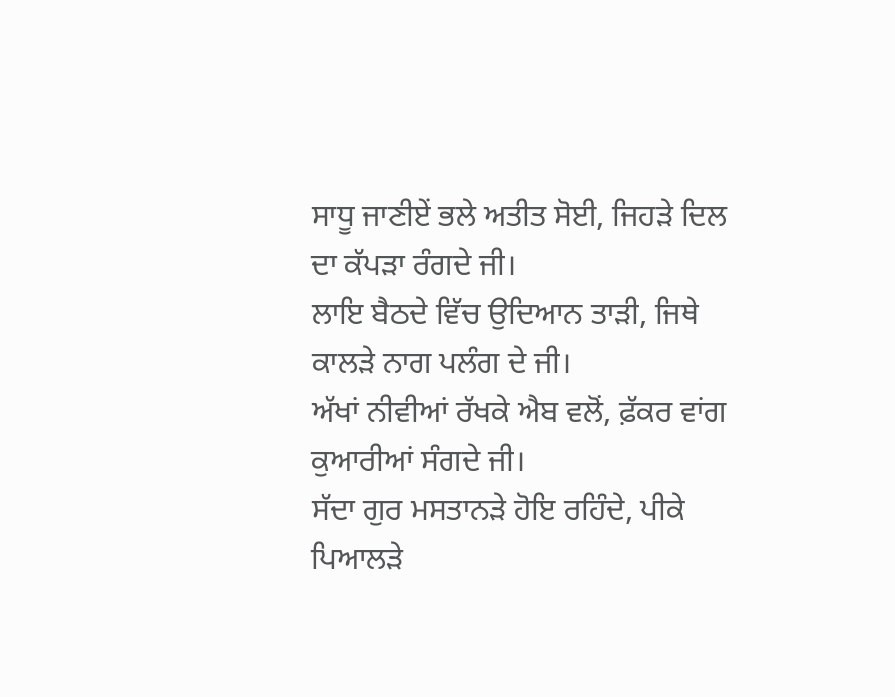ਸਾਧੂ ਜਾਣੀਏਂ ਭਲੇ ਅਤੀਤ ਸੋਈ, ਜਿਹੜੇ ਦਿਲ ਦਾ ਕੱਪੜਾ ਰੰਗਦੇ ਜੀ।
ਲਾਇ ਬੈਠਦੇ ਵਿੱਚ ਉਦਿਆਨ ਤਾੜੀ, ਜਿਥੇ ਕਾਲੜੇ ਨਾਗ ਪਲੰਗ ਦੇ ਜੀ।
ਅੱਖਾਂ ਨੀਵੀਆਂ ਰੱਖਕੇ ਐਬ ਵਲੋਂ, ਫ਼ੱਕਰ ਵਾਂਗ ਕੁਆਰੀਆਂ ਸੰਗਦੇ ਜੀ।
ਸੱਦਾ ਗੁਰ ਮਸਤਾਨੜੇ ਹੋਇ ਰਹਿੰਦੇ, ਪੀਕੇ ਪਿਆਲੜੇ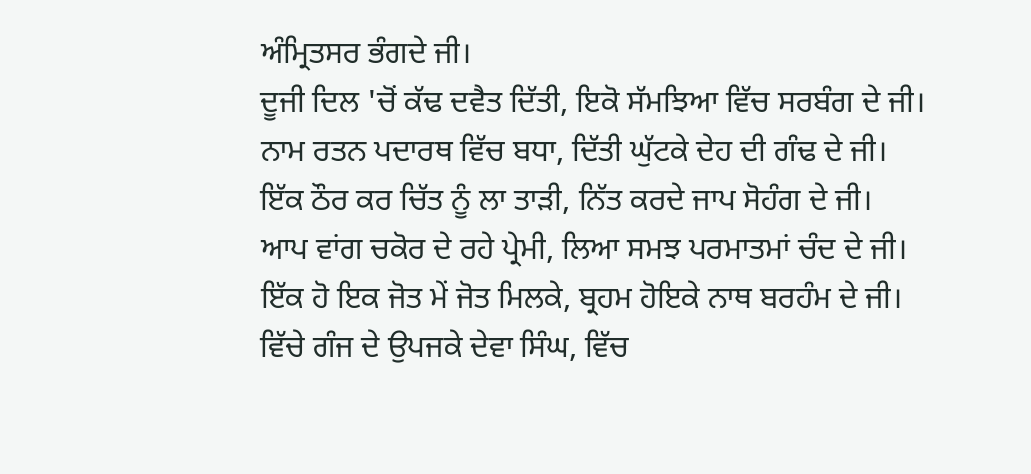ਅੰਮ੍ਰਿਤਸਰ ਭੰਗਦੇ ਜੀ।
ਦੂਜੀ ਦਿਲ 'ਚੋਂ ਕੱਢ ਦਵੈਤ ਦਿੱਤੀ, ਇਕੋ ਸੱਮਝਿਆ ਵਿੱਚ ਸਰਬੰਗ ਦੇ ਜੀ।
ਨਾਮ ਰਤਨ ਪਦਾਰਥ ਵਿੱਚ ਬਧਾ, ਦਿੱਤੀ ਘੁੱਟਕੇ ਦੇਹ ਦੀ ਗੰਢ ਦੇ ਜੀ।
ਇੱਕ ਠੌਰ ਕਰ ਚਿੱਤ ਨੂੰ ਲਾ ਤਾੜੀ, ਨਿੱਤ ਕਰਦੇ ਜਾਪ ਸੋਹੰਗ ਦੇ ਜੀ।
ਆਪ ਵਾਂਗ ਚਕੋਰ ਦੇ ਰਹੇ ਪ੍ਰੇਮੀ, ਲਿਆ ਸਮਝ ਪਰਮਾਤਮਾਂ ਚੰਦ ਦੇ ਜੀ।
ਇੱਕ ਹੋ ਇਕ ਜੋਤ ਮੇਂ ਜੋਤ ਮਿਲਕੇ, ਬ੍ਰਹਮ ਹੋਇਕੇ ਨਾਥ ਬਰਹੰਮ ਦੇ ਜੀ।
ਵਿੱਚੇ ਗੰਜ ਦੇ ਉਪਜਕੇ ਦੇਵਾ ਸਿੰਘ, ਵਿੱਚ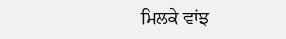ਮਿਲਕੇ ਵਾਂਝ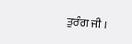ਤੁਰੰਗ ਜੀ ।